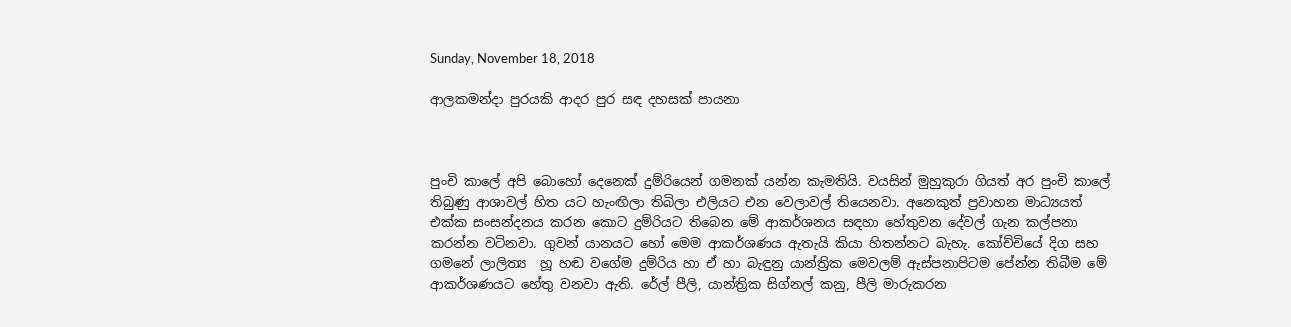Sunday, November 18, 2018

ආලකමන්දා පුරයකි ආදර පුර සඳ දහසක් පායනා



පුංචි කාලේ අපි බොහෝ දෙනෙක් දුම්රියෙන් ගමනක් යන්න කැමතියි. වයසින් මුහුකුරා ගියත් අර පුංචි කාලේ තිබුණු ආශාවල් හිත යට හැංඟිලා තිබිලා එලියට එන වෙලාවල් තියෙනවා. අනෙකුත් ප්‍රවාහන මාධ්‍යයත් එක්ක සංසන්දනය කරන කොට දුම්රියට තිබෙන මේ ආකර්ශනය සඳහා හේතුවන දේවල් ගැන කල්පනා කරන්න වටිනවා. ගුවන් යානයට හෝ මෙම ආකර්ශණය ඇතැයි කියා හිතන්නට බැහැ. කෝච්චියේ දිග සහ ගමනේ ලාලිත්‍ය  හූ හඬ වගේම දුම්රිය හා ඒ හා බැඳුනු යාන්ත්‍රික මෙවලම් ඇස්පනාපිටම පේන්න තිබීම මේ ආකර්ශණයට හේතු වනවා ඇති. රේල් පීලි, යාන්ත්‍රික සිග්නල් කනු, පීලි මාරුකරන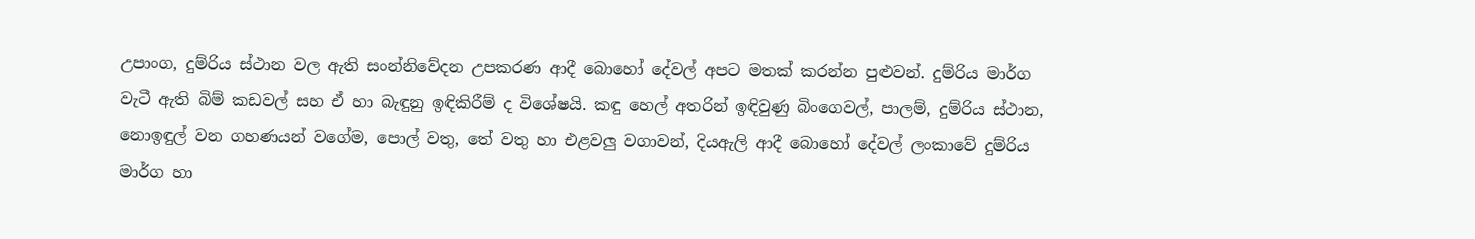උපාංග, දුම්රිය ස්ථාන වල ඇති සංන්නිවේදන උපකරණ ආදී බොහෝ දේවල් අපට මතක් කරන්න පුළුවන්. දුම්රිය මාර්ග වැටී ඇති බිම් කඩවල් සහ ඒ හා බැඳුනු ඉඳිකිරීම් ද විශේෂයි. කඳු හෙල් අතරින් ඉඳිවුණු බිංගෙවල්, පාලම්, දුම්රිය ස්ථාන, නොඉඳුල් වන ගහණයන් වගේම, පොල් වතු, තේ වතු හා එළවලු වගාවන්, දියඇලි ආදී බොහෝ දේවල් ලංකාවේ දුම්රිය මාර්ග හා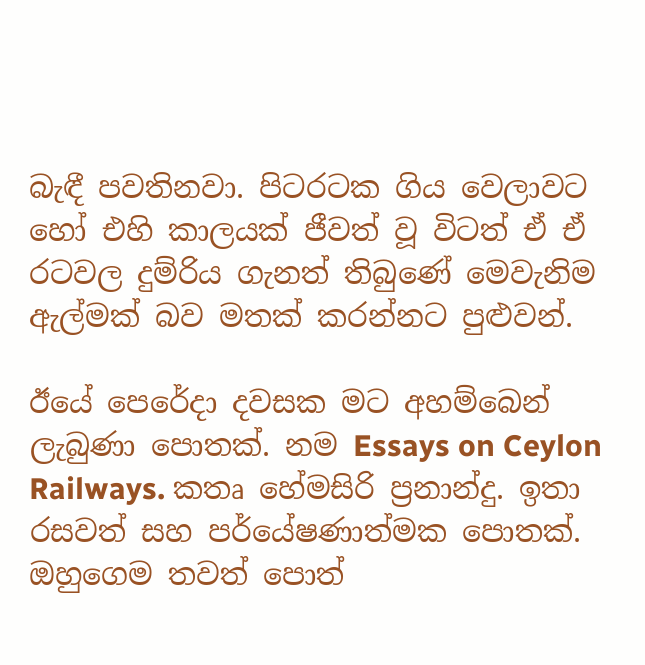බැඳී පවතිනවා. පිටරටක ගිය වෙලාවට හෝ එහි කාලයක් ජීවත් වූ විටත් ඒ ඒ රටවල දුම්රිය ගැනත් තිබුණේ මෙවැනිම ඇල්මක් බව මතක් කරන්නට පුළුවන්.

ඊයේ පෙරේදා දවසක මට අහම්බෙන් ලැබුණා පොතක්. නම Essays on Ceylon Railways. කතෘ හේමසිරි ප්‍රනාන්දු. ඉතා රසවත් සහ පර්යේෂණාත්මක පොතක්. ඔහුගෙම තවත් පොත්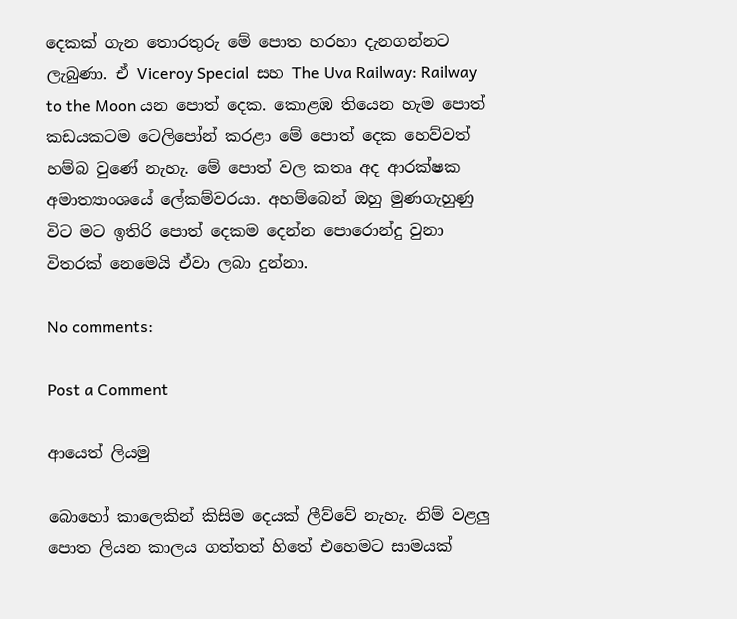දෙකක් ගැන තොරතුරු මේ පොත හරහා දැනගන්නට ලැබුණා. ඒ Viceroy Special  සහ The Uva Railway: Railway to the Moon යන පොත් දෙක. කොළඹ තියෙන හැම පොත් කඩයකටම ටෙලිපෝන් කරළා මේ පොත් දෙක හෙව්වත් හම්බ වුණේ නැහැ. මේ පොත් වල කතෘ අද ආරක්ෂක අමාත්‍යාංශයේ ලේකම්වරයා. අහම්බෙන් ඔහු මුණගැහුණු විට මට ඉතිරි පොත් දෙකම දෙන්න පොරොන්දු වුනා විතරක් නෙමෙයි ඒවා ලබා දුන්නා.

No comments:

Post a Comment

ආයෙත් ලියමු

බොහෝ කාලෙකින් කිසිම දෙයක් ලීව්වේ නැහැ. නිම් වළලු පොත ලියන කාලය ගත්තත් හිතේ එහෙමට සාමයක්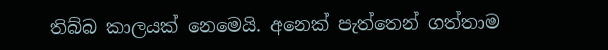තිබ්බ කාලයක් නෙමෙයි. අනෙක් පැත්තෙන් ගත්තාම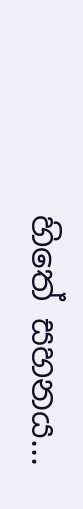හිතේ සහනය...